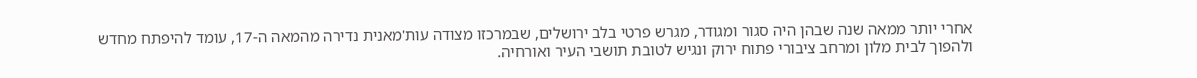אחרי יותר ממאה שנה שבהן היה סגור ומגודר, מגרש פרטי בלב ירושלים, שבמרכזו מצודה עות'מאנית נדירה מהמאה ה-17, עומד להיפתח מחדש ולהפוך לבית מלון ומרחב ציבורי פתוח ירוק ונגיש לטובת תושבי העיר ואורחיה.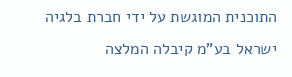התוכנית המוגשת על ידי חברת בלגיה ישראל בע"מ קיבלה המלצה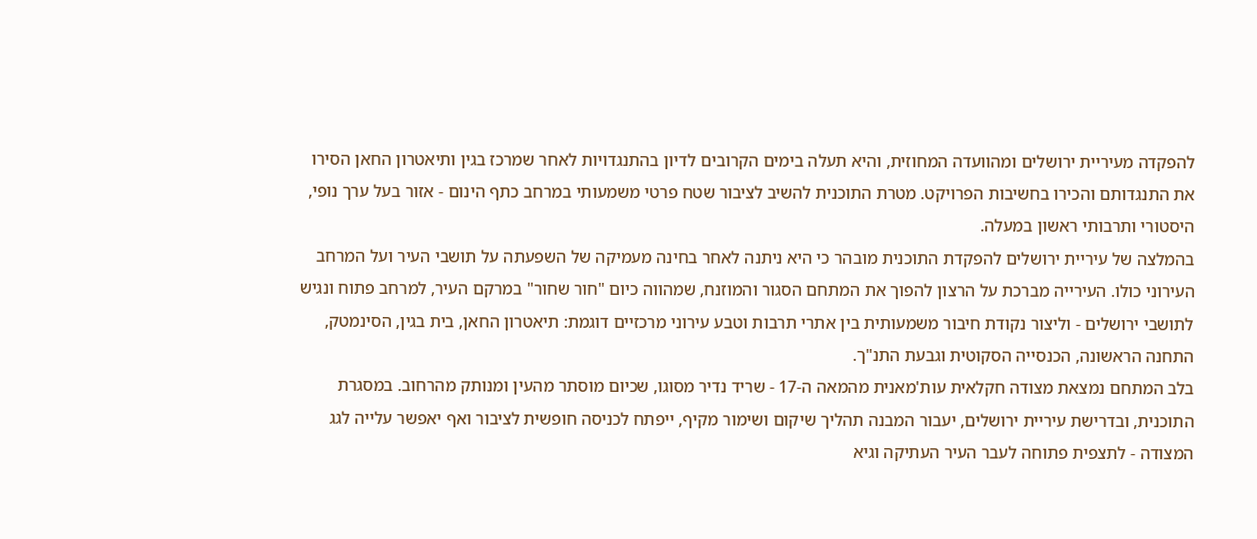להפקדה מעיריית ירושלים ומהוועדה המחוזית, והיא תעלה בימים הקרובים לדיון בהתנגדויות לאחר שמרכז בגין ותיאטרון החאן הסירו את התנגדותם והכירו בחשיבות הפרויקט. מטרת התוכנית להשיב לציבור שטח פרטי משמעותי במרחב כתף הינום - אזור בעל ערך נופי, היסטורי ותרבותי ראשון במעלה.
בהמלצה של עיריית ירושלים להפקדת התוכנית מובהר כי היא ניתנה לאחר בחינה מעמיקה של השפעתה על תושבי העיר ועל המרחב העירוני כולו. העירייה מברכת על הרצון להפוך את המתחם הסגור והמוזנח, שמהווה כיום "חור שחור" במרקם העיר, למרחב פתוח ונגיש לתושבי ירושלים - וליצור נקודת חיבור משמעותית בין אתרי תרבות וטבע עירוני מרכזיים דוגמת: תיאטרון החאן, בית בגין, הסינמטק, התחנה הראשונה, הכנסייה הסקוטית וגבעת התנ"ך.
בלב המתחם נמצאת מצודה חקלאית עות'מאנית מהמאה ה-17 - שריד נדיר מסוגו, שכיום מוסתר מהעין ומנותק מהרחוב. במסגרת התוכנית, ובדרישת עיריית ירושלים, יעבור המבנה תהליך שיקום ושימור מקיף, ייפתח לכניסה חופשית לציבור ואף יאפשר עלייה לגג המצודה - לתצפית פתוחה לעבר העיר העתיקה וגיא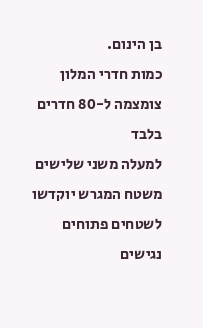בן הינום.
כמות חדרי המלון צומצמה ל-80 חדרים בלבד
למעלה משני שלישים משטח המגרש יוקדשו לשטחים פתוחים נגישים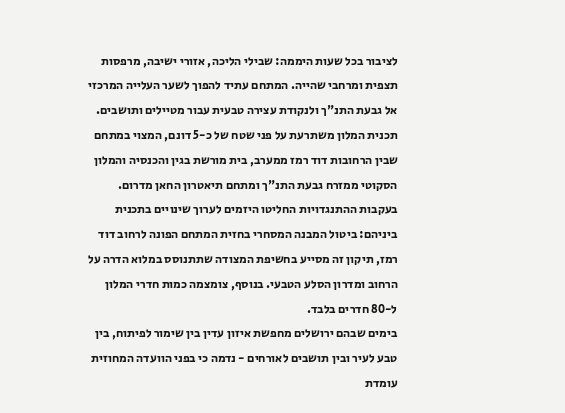לציבור בכל שעות היממה: שבילי הליכה, אזורי ישיבה, מרפסות תצפית ומרחבי שהייה. המתחם עתיד להפוך לשער העלייה המרכזי אל גבעת התנ"ך ולנקודת עצירה טבעית עבור מטיילים ותושבים.
תכנית המלון משתרעת על פני שטח של כ-5 דונם, המצוי במתחם שבין הרחובות דוד רמז ממערב, בית מורשת בגין והכנסיה והמלון הסקוטי ממזרח גבעת התנ"ך ומתחם תיאטרון החאן מדרום.
בעקבות ההתנגדויות החליטו היזמים לערוך שינויים בתכנית ביניהם: ביטול המבנה המסחרי בחזית המתחם הפונה לרחוב דוד רמז, תיקון זה מסייע בחשיפת המצודה שתתנוסס במלוא הדרה על הרחוב ומדרון הסלע הטבעי. בנוסף, צומצמה כמות חדרי המלון ל-80 חדרים בלבד.
בימים שבהם ירושלים מחפשת איזון עדין בין שימור לפיתוח, בין טבע לעיר ובין תושבים לאורחים - נדמה כי בפני הוועדה המחוזית עומדת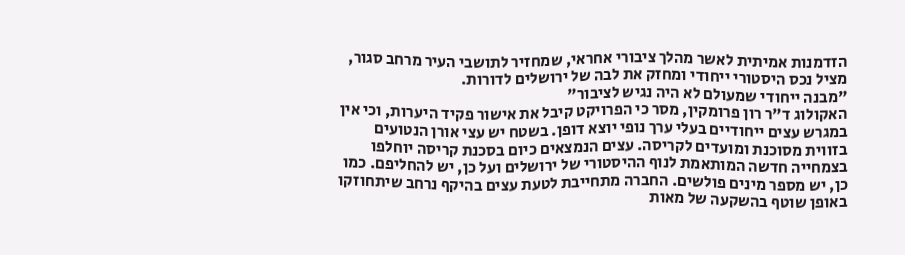הזדמנות אמיתית לאשר מהלך ציבורי אחראי, שמחזיר לתושבי העיר מרחב סגור, מציל נכס היסטורי ייחודי ומחזק את לבה של ירושלים לדורות.
"מבנה ייחודי שמעולם לא היה נגיש לציבור"
האקולוג ד"ר רון פרומקין, מסר כי הפרויקט קיבל את אישור פקיד היערות, וכי אין במגרש עצים ייחודיים בעלי ערך נופי יוצא דופן. בשטח יש עצי אורן הנטועים בזווית מסוכנת ומועדים לקריסה. עצים הנמצאים כיום בסכנת קריסה יוחלפו בצמחייה חדשה המותאמת לנוף ההיסטורי של ירושלים ועל כן, יש להחליפם. כמו כן, יש מספר מינים פולשים. החברה מתחייבת לטעת עצים בהיקף נרחב שיתחוזקו באופן שוטף בהשקעה של מאות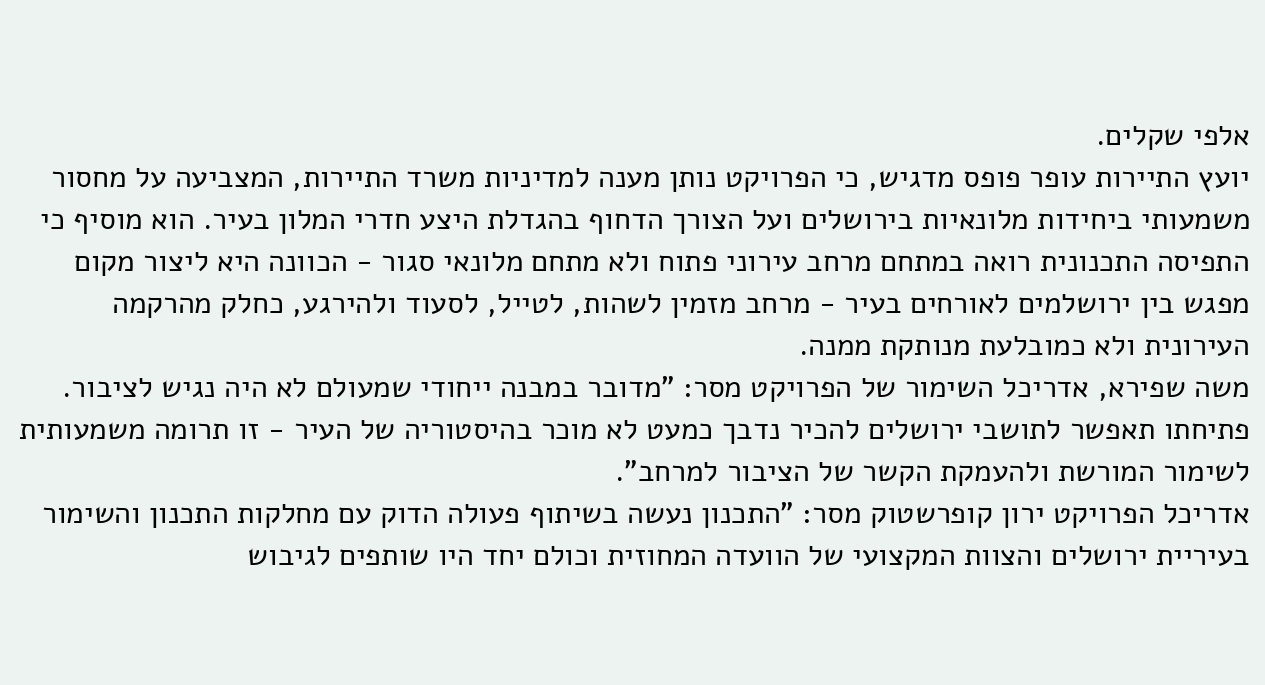אלפי שקלים.
יועץ התיירות עופר פופס מדגיש, כי הפרויקט נותן מענה למדיניות משרד התיירות, המצביעה על מחסור משמעותי ביחידות מלונאיות בירושלים ועל הצורך הדחוף בהגדלת היצע חדרי המלון בעיר. הוא מוסיף כי התפיסה התכנונית רואה במתחם מרחב עירוני פתוח ולא מתחם מלונאי סגור - הכוונה היא ליצור מקום מפגש בין ירושלמים לאורחים בעיר - מרחב מזמין לשהות, לטייל, לסעוד ולהירגע, כחלק מהרקמה העירונית ולא כמובלעת מנותקת ממנה.
משה שפירא, אדריכל השימור של הפרויקט מסר: "מדובר במבנה ייחודי שמעולם לא היה נגיש לציבור. פתיחתו תאפשר לתושבי ירושלים להכיר נדבך כמעט לא מוכר בהיסטוריה של העיר - זו תרומה משמעותית לשימור המורשת ולהעמקת הקשר של הציבור למרחב".
אדריכל הפרויקט ירון קופרשטוק מסר: "התכנון נעשה בשיתוף פעולה הדוק עם מחלקות התכנון והשימור בעיריית ירושלים והצוות המקצועי של הוועדה המחוזית וכולם יחד היו שותפים לגיבוש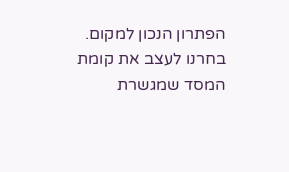הפתרון הנכון למקום. בחרנו לעצב את קומת המסד שמגשרת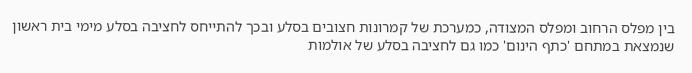בין מפלס הרחוב ומפלס המצודה, כמערכת של קמרונות חצובים בסלע ובכך להתייחס לחציבה בסלע מימי בית ראשון שנמצאת במתחם 'כתף הינום' כמו גם לחציבה בסלע של אולמות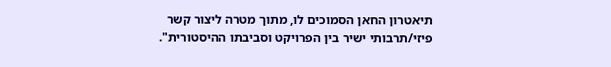תיאטרון החאן הסמוכים לו, מתוך מטרה ליצור קשר פיזי/תרבותי ישיר בין הפרויקט וסביבתו ההיסטורית".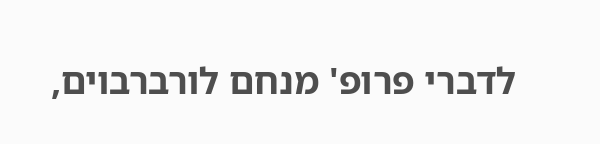לדברי פרופ' מנחם לורברבוים,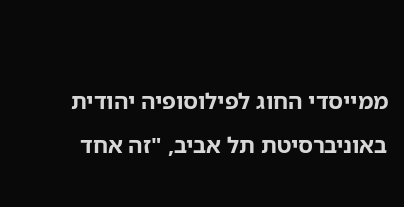ממייסדי החוג לפילוסופיה יהודית באוניברסיטת תל אביב, "זה אחד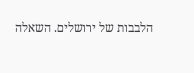הלבבות של ירושלים. השאלה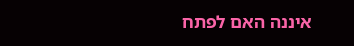איננה האם לפתח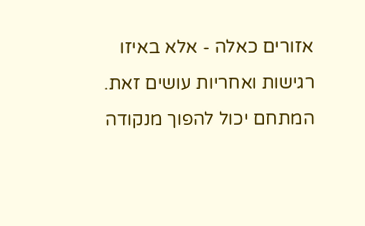אזורים כאלה - אלא באיזו רגישות ואחריות עושים זאת. המתחם יכול להפוך מנקודה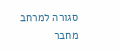סגורה למרחב מחבר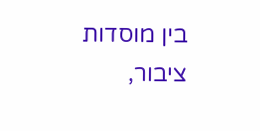בין מוסדות ציבור,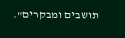תושבים ומבקרים".